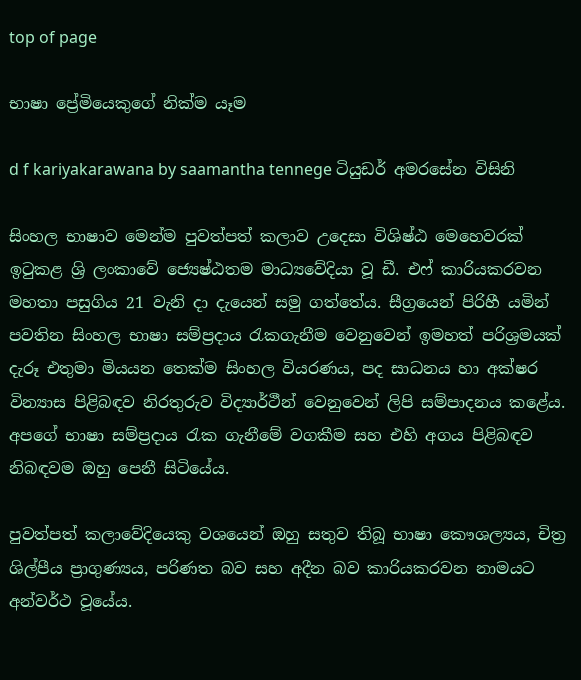top of page

භාෂා ප්‍රේමියෙකුගේ නික්ම යෑම

d f kariyakarawana by saamantha tennege ටියුඩර් අමරසේන විසිනි

සිංහල භාෂාව මෙන්ම පුවත්පත් කලාව උදෙසා විශිෂ්ඨ මෙහෙවරක් ඉටුකළ ශ්‍රි ලංකාවේ ජ්‍යෙෂ්ඨතම මාධ්‍යවේදියා වූ ඩී. එෆ් කාරියකරවන මහතා පසුගිය 21 වැනි දා දැයෙන් සමු ගත්තේය. සීග්‍රයෙන් පිරිහී යමින් පවතින සිංහල භාෂා සම්ප්‍රදාය රැකගැනීම වෙනුවෙන් ඉමහත් පරිශ්‍රමයක් දැරූ එතුමා මියයන තෙක්ම සිංහල වියරණය, පද සාධනය හා අක්ෂර වින්‍යාස පිළිබඳව නිරතුරුව විද්‍යාර්ථීන් වෙනුවෙන් ලිපි සම්පාදනය කළේය. අපගේ භාෂා සම්ප්‍රදාය රැක ගැනීමේ වගකීම සහ එහි අගය පිළිබඳව නිබඳවම ඔහු පෙනී සිටියේය.

පුවත්පත් කලාවේදියෙකු වශයෙන් ඔහු සතුව තිබූ භාෂා කෞශල්‍යය, චිත්‍ර ශිල්පීය ප්‍රාගුණ්‍යය, පරිණත බව සහ අදීන බව කාරියකරවන නාමයට අන්වර්ථ වූයේය.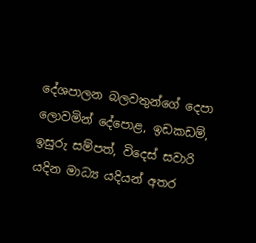දේශපාලන බලවතුන්ගේ දෙපා ලොවමින් දේපොළ, ඉඩකඩම්, ඉසුරු සම්පත්, විදෙස් සවාරි යදින මාධ්‍ය යදියන් අතර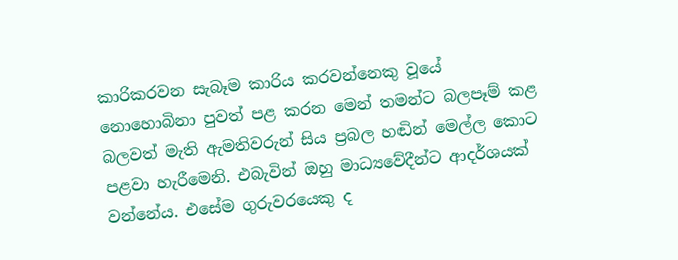කාරිකරවන සැබෑම කාරිය කරවන්නෙකු වූයේ නොහොබිනා පුවත් පළ කරන මෙන් තමන්ට බලපෑම් කළ බලවත් මැති ඇමතිවරුන් සිය ප්‍රබල හඬින් මෙල්ල කොට පළවා හැරීමෙනි. එබැවින් ඔහු මාධ්‍යවේදීන්ට ආදර්ශයක් වන්නේය. එසේම ගුරුවරයෙකු ද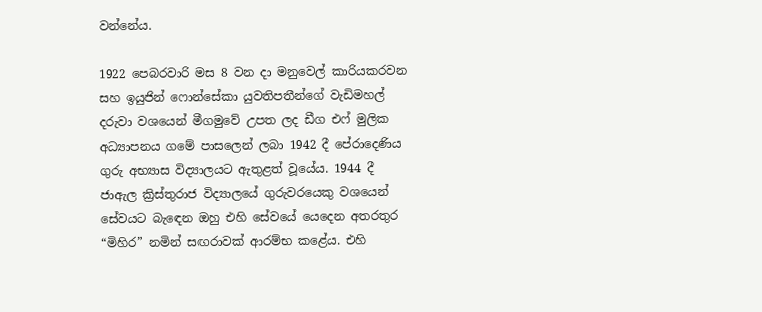වන්නේය.

1922 පෙබරවාරි මස 8 වන දා මනුවෙල් කාරියකරවන සහ ඉයුජින් ෆොන්සේකා යුවතිපතීන්ගේ වැඩිමහල් දරුවා වශයෙන් මීගමුවේ උපත ලද ඩීග එෆ් මුලික අධ්‍යාපනය ගමේ පාසලෙන් ලබා 1942 දී පේරාදෙණිය ගුරු අභ්‍යාස විද්‍යාලයට ඇතුළත් වූයේය. 1944 දී ජාඇල ක්‍රිස්තුරාජ විද්‍යාලයේ ගුරුවරයෙකු වශයෙන් සේවයට බැඳෙන ඔහු එහි සේවයේ යෙදෙන අතරතුර “මිහිර” නමින් සඟරාවක් ආරම්භ කළේය. එහි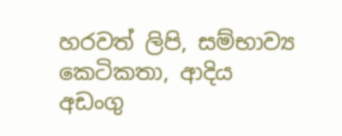හරවත් ලිපි, සම්භාව්‍ය කෙටිකතා, ආදිය අඩංගු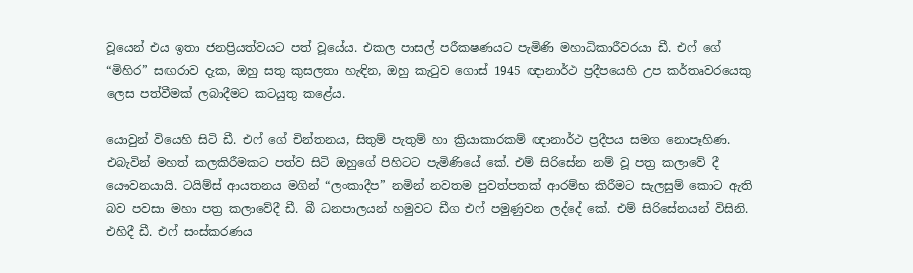වූයෙන් එය ඉතා ජනප්‍රියත්වයට පත් වූයේය. එකල පාසල් පරීක‍ෂණයට පැමිණි මහාධිකාරීවරයා ඩී. එෆ් ගේ “මිහිර” සඟරාව දැක, ඔහු සතු කුසලතා හැඳින, ඔහු කැටුව ගොස් 1945 ඥානාර්ථ ප්‍රදීපයෙහි උප කර්තෘවරයෙකු ලෙස පත්වීමක් ලබාදීමට කටයුතු කළේය.

යොවුන් වියෙහි සිටි ඩී. එෆ් ගේ චින්තනය, සිතුම් පැතුම් හා ක්‍රියාකාරකම් ඥානාර්ථ ප්‍රදීපය සමග නොපෑහිණ. එබැවින් මහත් කලකිරීමකට පත්ව සිටි ඔහුගේ පිහිටට පැමිණියේ කේ. එම් සිරිසේන නම් වූ පත්‍ර කලාවේ දී යෞවනයායි. ටයිම්ස් ආයතනය මගින් “ලංකාදීප” නමින් නවතම පුවත්පතක් ආරම්භ කිරීමට සැලසුම් කොට ඇති බව පවසා මහා පත්‍ර කලාවේදී ඩී. බී ධනපාලයන් හමුවට ඩීග එෆ් පමුණුවන ලද්දේ කේ. එම් සිරිසේනයන් විසිනි. එහිදී ඩී. එෆ් සංස්කරණය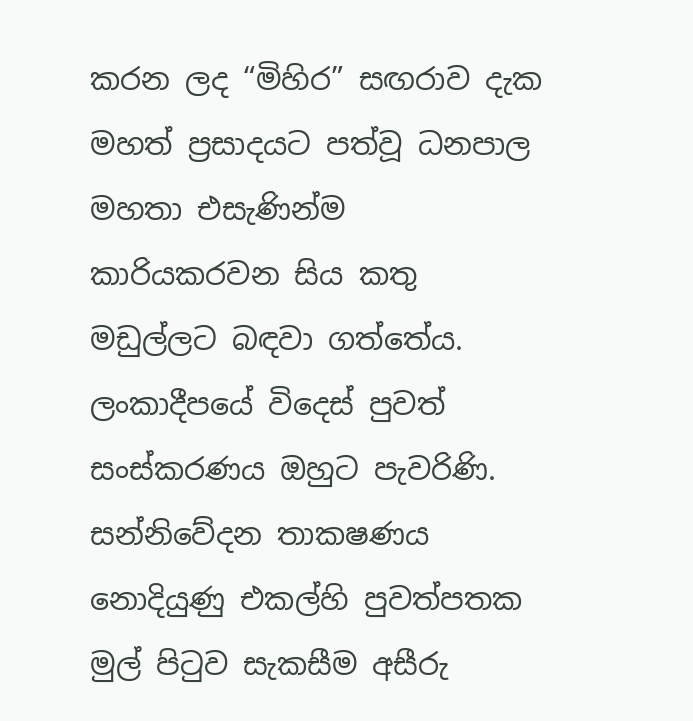කරන ලද “මිහිර” සඟරාව දැක මහත් ප්‍රසාදයට පත්වූ ධනපාල මහතා එසැණින්ම කාරියකරවන සිය කතු මඩුල්ලට බඳවා ගත්තේය. ලංකාදීපයේ විදෙස් පුවත් සංස්කරණය ඔහුට පැවරිණි. සන්නිවේදන තාක‍ෂණය නොදියුණු එකල්හි පුවත්පතක මුල් පිටුව සැකසීම අසීරු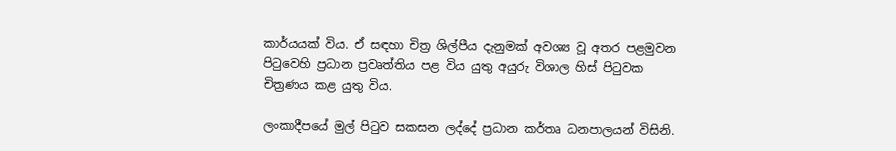කාර්යයක් විය. ඒ සඳහා චිත්‍ර ශිල්පීය දැනුමක් අවශ්‍ය වූ අතර පළමුවන පිටුවෙහි ප්‍රධාන ප්‍රවෘත්තිය පළ විය යුතු අයුරු විශාල හිස් පිටුවක චිත්‍රණය කළ යුතු විය.

ලංකාදීපයේ මුල් පිටුව සකසන ලද්දේ ප්‍රධාන කර්තෘ ධනපාලයන් විසිනි.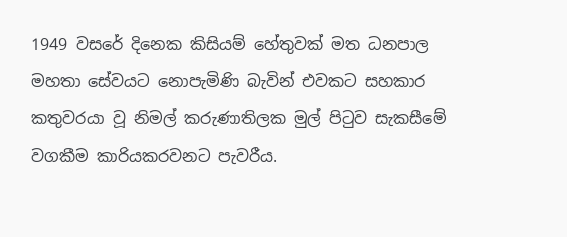1949 වසරේ දිනෙක කිසියම් හේතුවක් මත ධනපාල මහතා සේවයට නොපැමිණි බැවින් එවකට සහකාර කතුවරයා වූ නිමල් කරුණාතිලක මුල් පිටුව සැකසීමේ වගකීම කාරියකරවනට පැවරීය.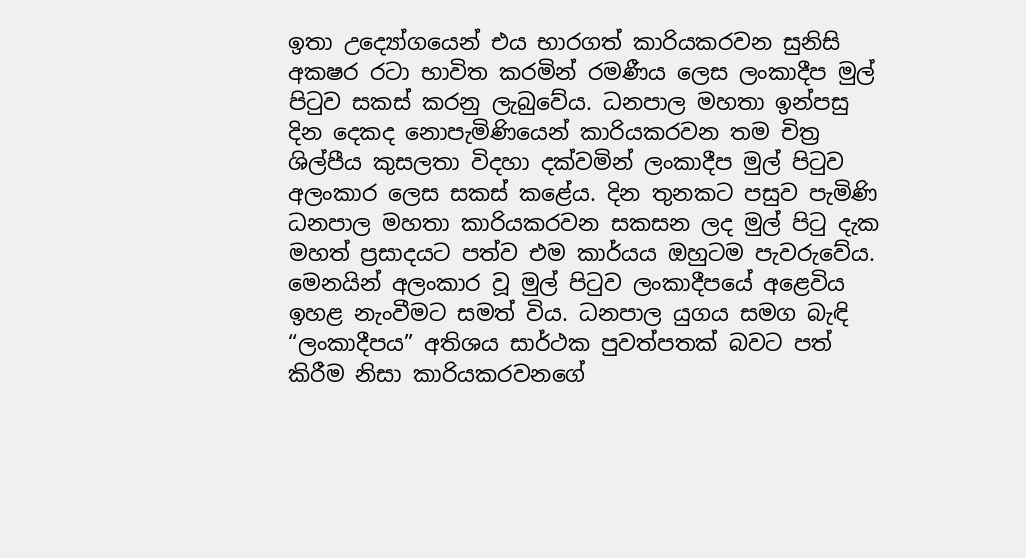ඉතා උද්‍යෝගයෙන් එය භාරගත් කාරියකරවන සුනිසි අක‍ෂර රටා භාවිත කරමින් රමණීය ලෙස ලංකාදීප මුල් පිටුව සකස් කරනු ලැබුවේය. ධනපාල මහතා ඉන්පසු දින දෙකද නොපැමිණියෙන් කාරියකරවන තම චිත්‍ර ශිල්පීය කුසලතා විදහා දක්වමින් ලංකාදීප මුල් පිටුව අලංකාර ලෙස සකස් කළේය. දින තුනකට පසුව පැමිණි ධනපාල මහතා කාරියකරවන සකසන ලද මුල් පිටු දැක මහත් ප්‍රසාදයට පත්ව එම කාර්යය ඔහුටම පැවරුවේය. මෙනයින් අලංකාර වූ මුල් පිටුව ලංකාදීපයේ අළෙවිය ඉහළ නැංවීමට සමත් විය. ධනපාල යුගය සමග බැඳි “ලංකාදීපය” අතිශය සාර්ථක පුවත්පතක් බවට පත් කිරීම නිසා කාරියකරවනගේ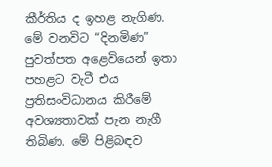කීර්තිය ද ඉහළ නැගිණ. මේ වනවිට “දිනමිණ” පුවත්පත අළෙවියෙන් ඉතා පහළට වැටී එය ප්‍රතිසංවිධානය කිරීමේ අවශ්‍යතාවක් පැන නැගී තිබිණ. මේ පිළිබඳව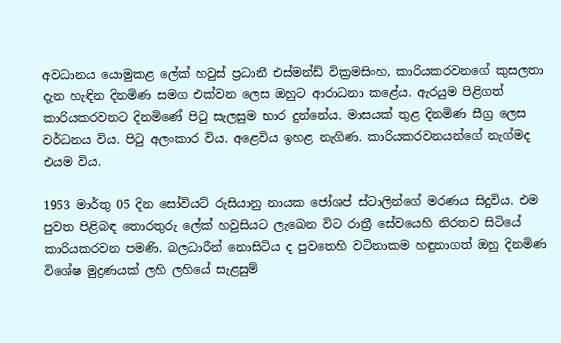අවධානය යොමුකළ ලේක් හවුස් ප්‍රධානී එස්මන්ඩ් වික්‍රමසිංහ, කාරියකරවනගේ කුසලතා දැන හැඳින දිනමිණ සමග එක්වන ලෙස ඔහුට ආරාධනා කළේය. ඇරයුම පිළිගත් කාරියකරවනට දිනමිණේ පිටු සැලසුම භාර දුන්නේය. මාසයක් තුළ දිනමිණ සීග්‍ර ලෙස වර්ධනය විය. පිටු අලංකාර විය. අළෙවිය ඉහළ නැගිණ. කාරියකරවනයන්ගේ නැග්මද එයම විය.

1953 මාර්තු 05 දින සෝවියට් රුසියානු නායක ජෝශප් ස්ටාලින්ගේ මරණය සිදුවිය. එම පුවත පිළිබඳ තොරතුරු ලේක් හවුසියට ලැඛෙන විට රාත්‍රී සේවයෙහි නිරතව සිටියේ කාරියකරවන පමණි. බලධාරීන් නොසිටිය ද පුවතෙහි වටිනාකම හඳුනාගත් ඔහු දිනමිණ විශේෂ මුද්‍රණයක් ලහි ලහියේ සැළසුම්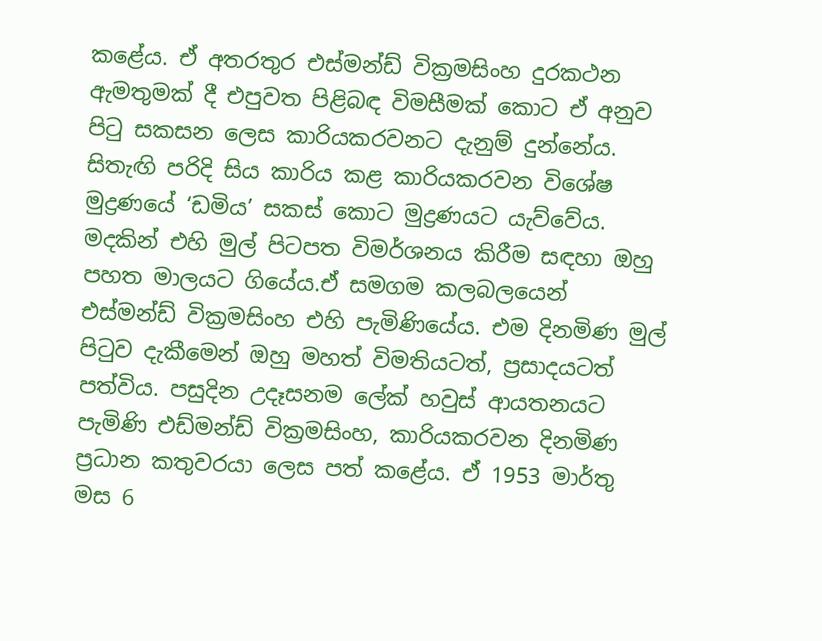කළේය. ඒ අතරතුර එස්මන්ඩ් වික්‍රමසිංහ දුරකථන ඇමතුමක් දී එපුවත පිළිබඳ විමසීමක් කොට ඒ අනුව පිටු සකසන ලෙස කාරියකරවනට දැනුම් දුන්නේය. සිතැඟි පරිදි සිය කාරිය කළ කාරියකරවන විශේෂ මුද්‍රණයේ ‘ඩමිය’ සකස් කොට මුද්‍රණයට යැව්වේය. මදකින් එහි මුල් පිටපත විමර්ශනය කිරීම සඳහා ඔහු පහත මාලයට ගියේය.ඒ සමගම කලබලයෙන් එස්මන්ඩ් වික්‍රමසිංහ එහි පැමිණියේය. එම දිනමිණ මුල් පිටුව දැකීමෙන් ඔහු මහත් විමතියටත්, ප්‍රසාදයටත් පත්විය. පසුදින උදෑසනම ලේක් හවුස් ආයතනයට පැමිණි එඩ්මන්ඩ් වික්‍රමසිංහ, කාරියකරවන දිනමිණ ප්‍රධාන කතුවරයා ලෙස පත් කළේය. ඒ 1953 මාර්තු මස 6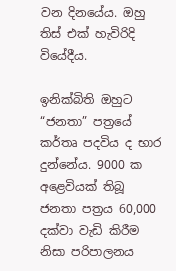වන දිනයේය. ඔහු තිස් එක් හැවිරිදි වියේදීය.

ඉනික්බිති ඔහුට “ජනතා” පත්‍රයේ කර්තෘ පදවිය ද භාර දුන්නේය. 9000 ක අළෙවියක් තිබූ ජනතා පත්‍රය 60,000 දක්වා වැඩි කිරීම නිසා පරිපාලනය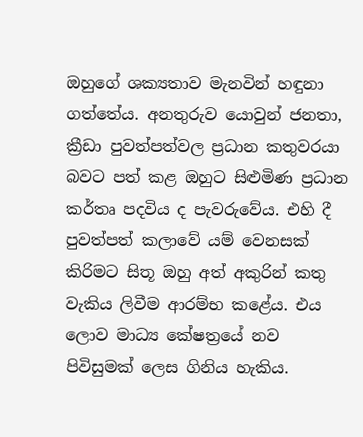ඔහුගේ ශක්‍යතාව මැනවින් හඳුනා ගත්තේය. අනතුරුව යොවුන් ජනතා, ක්‍රීඩා පුවත්පත්වල ප්‍රධාන කතුවරයා බවට පත් කළ ඔහුට සිළුමිණ ප්‍රධාන කර්තෘ පදවිය ද පැවරුවේය. එහි දී පුවත්පත් කලාවේ යම් වෙනසක් කිරිමට සිතූ ඔහු අත් අකුරින් කතු වැකිය ලිවීම ආරම්භ කළේය. එය ලොව මාධ්‍ය කේෂත්‍රයේ නව පිවිසුමක් ලෙස ගිනිය හැකිය.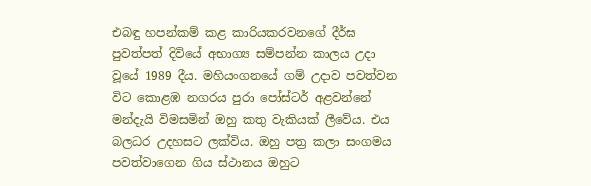එබඳු හපන්කම් කළ කාරියකරවනගේ දීර්ඝ පුවත්පත් දිවියේ අභාග්‍ය සම්පන්න කාලය උදා වූයේ 1989 දීය. මහියංගනයේ ගම් උදාව පවත්වන විට කොළඹ නගරය පුරා පෝස්ටර් අළවන්නේ මන්දැයි විමසමින් ඔහු කතු වැකියක් ලීවේය. එය බලධර උදහසට ලක්විය. ඔහු පත්‍ර කලා සංගමය පවත්වාගෙන ගිය ස්ථානය ඔහුට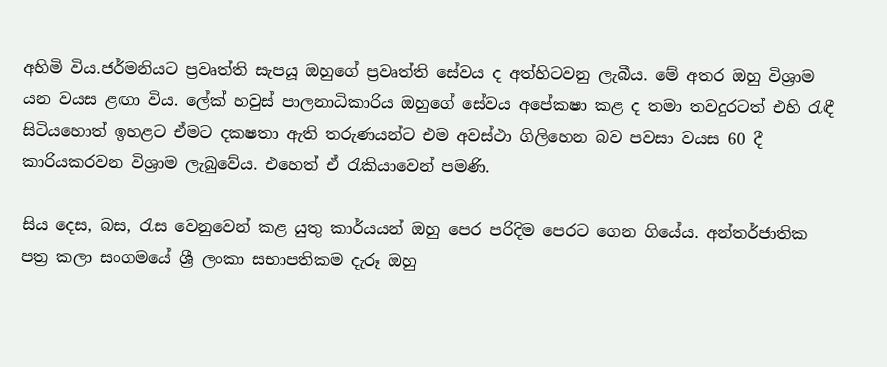අහිමි විය.ජර්මනියට ප්‍රවෘත්ති සැපයූ ඔහුගේ ප්‍රවෘත්ති සේවය ද අත්හිටවනු ලැබීය. මේ අතර ඔහු විශ්‍රාම යන වයස ළඟා විය. ලේක් හවුස් පාලනාධිකාරිය ඔහුගේ සේවය අපේක‍ෂා කළ ද තමා තවදුරටත් එහි රැඳී සිටියහොත් ඉහළට ඒමට දක‍ෂතා ඇති තරුණයන්ට එම අවස්ථා ගිලිහෙන බව පවසා වයස 60 දී කාරියකරවන විශ්‍රාම ලැබුවේය. එහෙත් ඒ රැකියාවෙන් පමණි.

සිය දෙස, බස, රැස වෙනුවෙන් කළ යුතු කාර්යයන් ඔහු පෙර පරිදිම පෙරට ගෙන ගියේය. අන්තර්ජාතික පත්‍ර කලා සංගමයේ ශ්‍රී ලංකා සභාපතිකම දැරූ ඔහු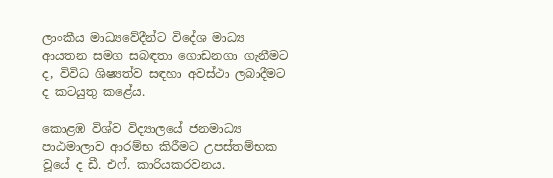ලාංකීය මාධ්‍යවේදීන්ට විදේශ මාධ්‍ය ආයතන සමග සබඳතා ගොඩනගා ගැනීමට ද, විවිධ ශිෂ්‍යත්ව සඳහා අවස්ථා ලබාදීමට ද කටයුතු කළේය.

කොළඹ විශ්ව විද්‍යාලයේ ජනමාධ්‍ය පාඨමාලාව ආරම්භ කිරීමට උපස්තම්භක වූයේ ද ඩී. එෆ්. කාරියකරවනය.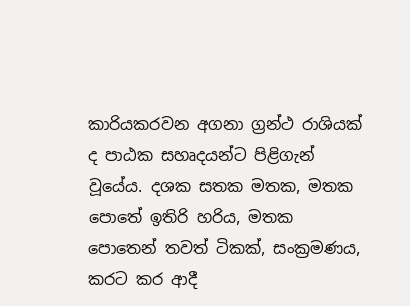කාරියකරවන අගනා ග්‍රන්ථ රාශියක් ද පාඨක සහෘදයන්ට පිළිගැන් වූයේය. දශක සතක මතක, මතක පොතේ ඉතිරි හරිය, මතක පොතෙන් තවත් ටිකක්, සංක්‍රමණය, කරට කර ආදී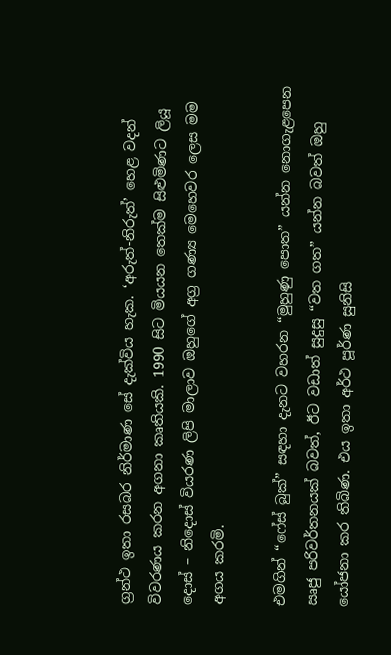ග්‍රන්ථ ඉතා රසබර නිර්මාණ සේ දැක්විය හැක. ‘අරුත්-නිරුත්’ හෙළ වදන් විවරණය කරන අගනා කෘතියකි. 1990 සිට මියයන තෙක්ම සිළුමිණට ලියූ දොස් – නිදොස් වියරණ ලිපි මාලාව ඔහුගේ අග්‍ර ගණ්‍ය මෙහෙවර ලෙස මම අගය කරමි.

එමගින් “ෆේස් බුක්” සඳහා දැනට වහරන “මුහුණු පොත” යන්න නොගැළපෙන ඍජු පරිවර්තනයක් බවත්, ඊට වඩාත් සුදුසු “වත ගත” යන්න බවත් ඔහු යෝජනා කර තිබිණ. එය ඉතා අර්ථ පූර්ණ සුනිසි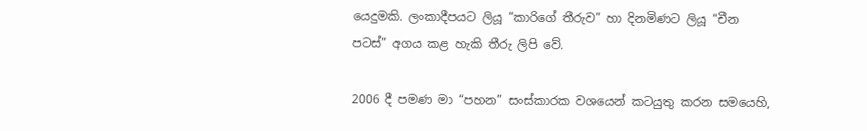යෙදුමකි. ලංකාදීපයට ලියූ “කාරිගේ තීරුව” හා දිනමිණට ලියූ “චීන පටස්” අගය කළ හැකි තීරු ලිපි වේ.

2006 දී පමණ මා “පහන” සංස්කාරක වශයෙන් කටයුතු කරන සමයෙහි,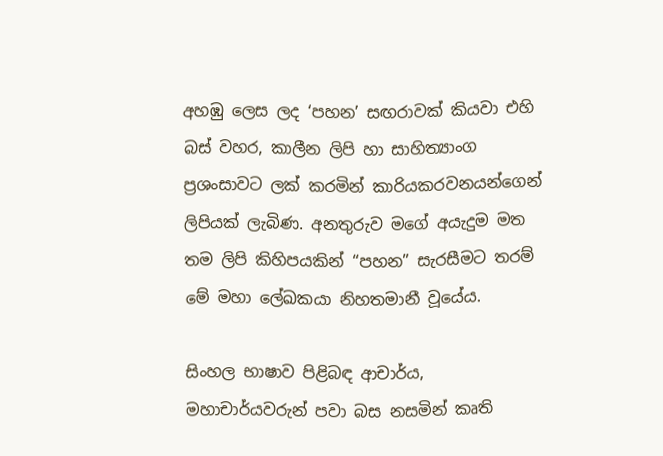අහඹු ලෙස ලද ‘පහන’ සඟරාවක් කියවා එහි බස් වහර, කාලීන ලිපි හා සාහිත්‍යාංග ප්‍රශංසාවට ලක් කරමින් කාරියකරවනයන්ගෙන් ලිපියක් ලැබිණ. අනතුරුව මගේ අයැදුම මත තම ලිපි කිහිපයකින් “පහන” සැරසීමට තරම් මේ මහා ලේඛකයා නිහතමානී වූයේය.

සිංහල භාෂාව පිළිබඳ ආචාර්ය, මහාචාර්යවරුන් පවා බස නසමින් කෘති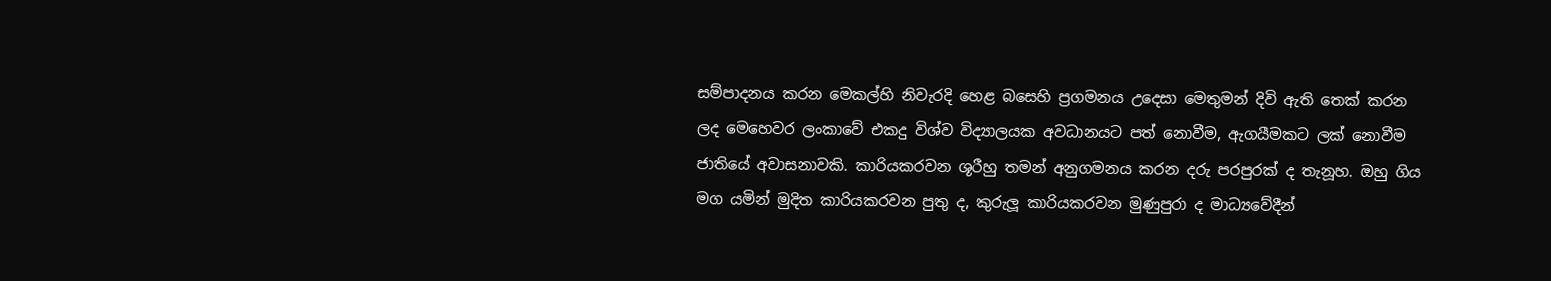සම්පාදනය කරන මෙකල්හි නිවැරදි හෙළ බසෙහි ප්‍රගමනය උදෙසා මෙතුමන් දිවි ඇති තෙක් කරන ලද මෙහෙවර ලංකාවේ එකදු විශ්ව විද්‍යාලයක අවධානයට පත් නොවීම, ඇගයීමකට ලක් නොවීම ජාතියේ අවාසනාවකි. කාරියකරවන ශූරීහු තමන් අනුගමනය කරන දරු පරපුරක් ද තැනූහ. ඔහු ගිය මග යමින් මුදිත කාරියකරවන පුතු ද, කුරුලූ කාරියකරවන මුණුපුරා ද මාධ්‍යවේදීන්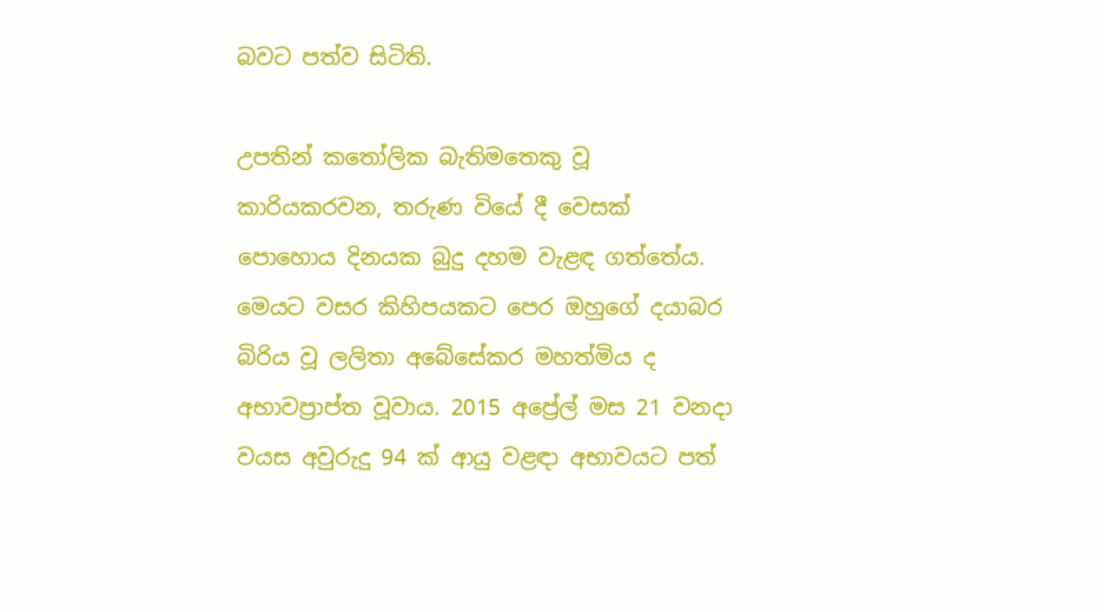බවට පත්ව සිටිති.

උපතින් කතෝලික බැතිමතෙකු වූ කාරියකරවන, තරුණ වියේ දී වෙසක් පොහොය දිනයක බුදු දහම වැළඳ ගත්තේය. මෙයට වසර කිහිපයකට පෙර ඔහුගේ දයාබර බිරිය වූ ලලිතා අබේසේකර මහත්මිය ද අභාවප්‍රාප්ත වූවාය. 2015 අප්‍රේල් මස 21 වනදා වයස අවුරුදු 94 ක් ආයු වළඳා අභාවයට පත්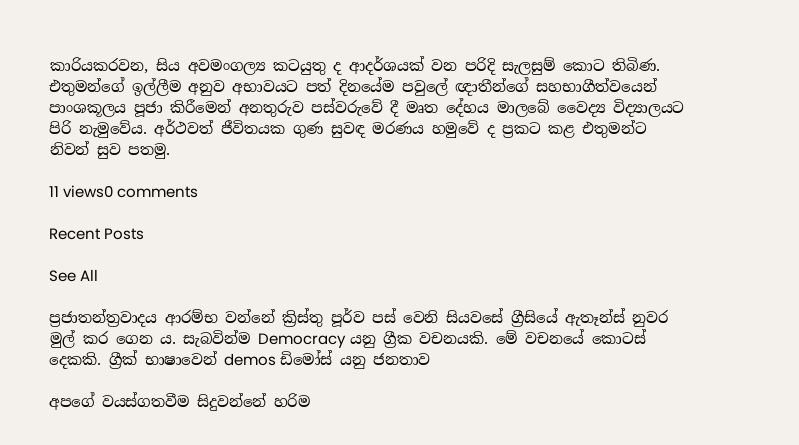කාරියකරවන, සිය අවමංගල්‍ය කටයුතු ද ආදර්ශයක් වන පරිදි සැලසුම් කොට තිබිණ. එතුමන්ගේ ඉල්ලීම අනුව අභාවයට පත් දිනයේම පවුලේ ඥාතීන්ගේ සහභාගීත්වයෙන් පාංශකූලය පූජා කිරීමෙන් අනතුරුව පස්වරුවේ දී මෘත දේහය මාලබේ වෛද්‍ය විද්‍යාලයට පිරි නැමුවේය. අර්ථවත් ජීවිතයක ගුණ සුවඳ මරණය හමුවේ ද ප්‍රකට කළ එතුමන්ට නිවන් සුව පතමු.

11 views0 comments

Recent Posts

See All

ප්‍රජාතන්ත්‍රවාදය ආරම්භ වන්නේ ක්‍රිස්තු පූර්ව පස් වෙනි සියවසේ ග්‍රීසියේ ඇතෑන්ස් නුවර මුල් කර ගෙන ය. සැබවින්ම Democracy යනු ග්‍රීක වචනයකි. මේ වචනයේ කොටස් දෙකකි. ග්‍රීක් භාෂාවෙන් demos ඩිමෝස් යනු ජනතාව

අපගේ වයස්ගතවීම සිදුවන්නේ හරිම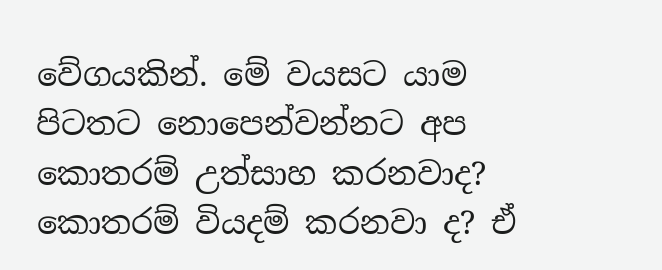වේගයකින්. මේ වයසට යාම පිටතට නොපෙන්වන්නට අප කොතරම් උත්සාහ කරනවාද? කොතරම් වියදම් කරනවා ද? ඒ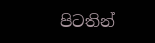පිටතින්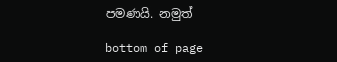පමණයි. නමුත්

bottom of page